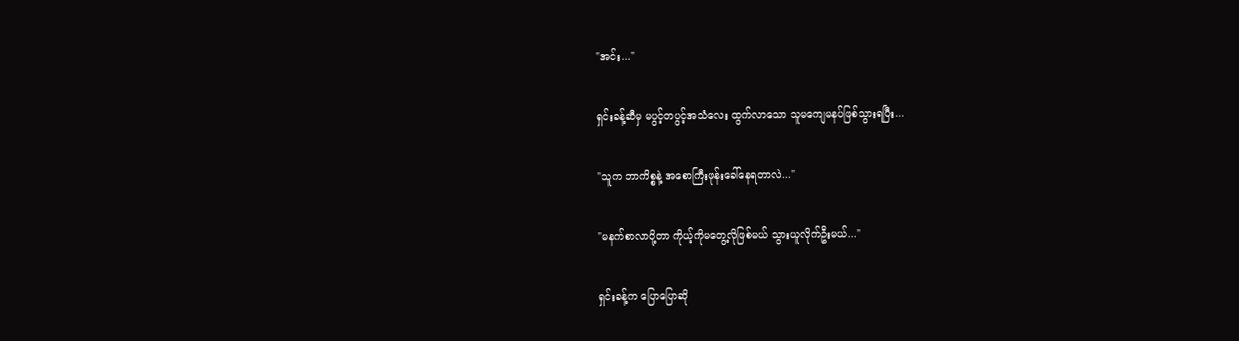"အင်း..."

ရှင်းခန့်ဆီမှ မပွင့်တပွင့်အသံလေး ထွက်လာသော သူမကျေမနပ်ဖြစ်သွားရပြီး...

"သူက ဘာကိစ္စနဲ့ အစောကြီးဖုန်းခေါ်နေရတာလဲ..."

"မနက်စာလာပို့တာ ကိုယ့်ကိုမတွေ့လိုဖြစ်မယ် သွားယူလိုက်ဦးမယ်..."

ရှင်းခန့်က ပြောပြောဆို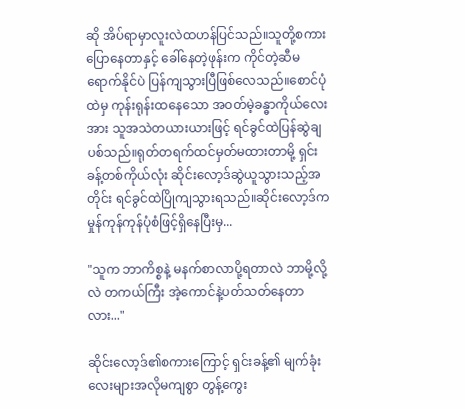ဆို အိပ်ရာမှာလူးလဲထဟန်ပြင်သည်။သူတို့စကားပြောနေတာနှင့် ခေါ်နေတဲ့ဖုန်းက ကိုင်တဲ့ဆီမရောက်နိုင်ပဲ ပြန်ကျသွားပြီဖြစ်လေသည်။စောင်ပုံထဲမှ ကုန်းရုန်းထနေသော အဝတ်မဲ့ခန္ဓာကိုယ်လေးအား သူအသဲတယားယားဖြင့် ရင်ခွင်ထဲပြန်ဆွဲချပစ်သည်။ရုတ်တရက်ထင်မှတ်မထားတာမို့ ရှင်းခန့်တစ်ကိုယ်လုံး ဆိုင်းလော့ဒ်ဆွဲယူသွားသည့်အတိုင်း ရင်ခွင်ထဲပြိုကျသွားရသည်။ဆိုင်းလော့ဒ်က မှုန်ကုန်ကုန်ပုံစံဖြင့်ရှိနေပြီးမှ...

"သူက ဘာကိစ္စနဲ့ မနက်စာလာပို့ရတာလဲ ဘာမို့လို့လဲ တကယ်ကြီး အဲ့ကောင်နဲ့ပတ်သတ်နေတာလား..."

ဆိုင်းလော့ဒ်၏စကားကြောင့် ရှင်းခန့်၏ မျက်ခုံးလေးများအလိုမကျစွာ တွန့်ကွေး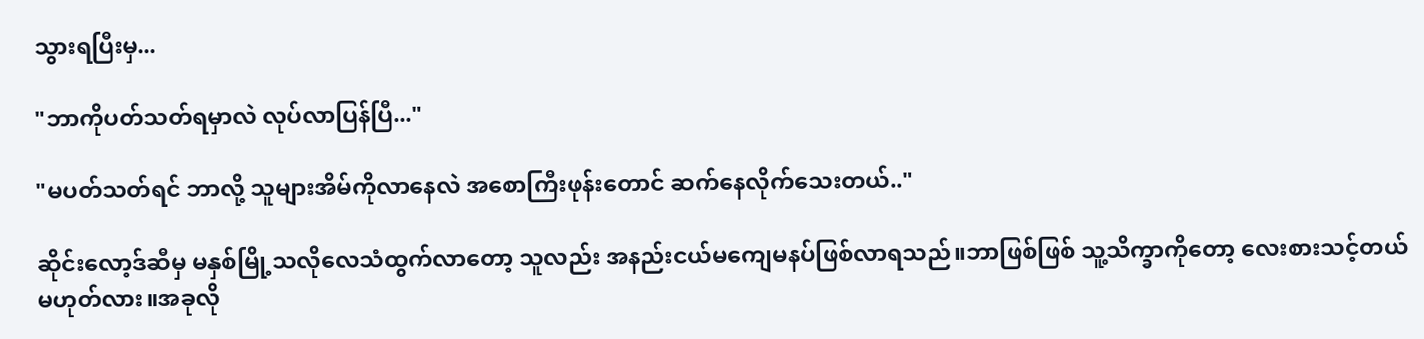သွားရပြီးမှ...

"ဘာကိုပတ်သတ်ရမှာလဲ လုပ်လာပြန်ပြီ..."

"မပတ်သတ်ရင် ဘာလို့ သူများအိမ်ကိုလာနေလဲ အစောကြီးဖုန်းတောင် ဆက်နေလိုက်သေးတယ်.."

ဆိုင်းလော့ဒ်ဆီမှ မနှစ်မြို့သလိုလေသံထွက်လာတော့ သူလည်း ‌အနည်းငယ်မကျေမနပ်ဖြစ်လာရသည်။ဘာဖြစ်ဖြစ် သူ့သိက္ခာကိုတော့ လေးစားသင့်တယ်မဟုတ်လား။အခုလို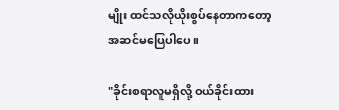မျိုး ထင်သလိုယိုးစွပ်နေတာကတော့ အဆင်မပြေပါပေ။

"ခိုင်းစရာလူမရှိလို့ ဝယ်ခိုင်းထား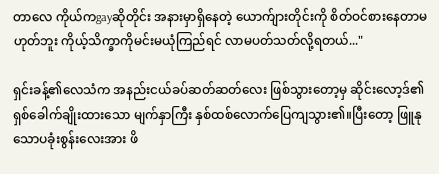တာလေ ကိုယ်ကgayဆိုတိုင်း အနားမှာရှိနေတဲ့ ယောက်ျားတိုင်းကို စိတ်ဝင်စားနေတာမဟုတ်ဘူး ကိုယ့်သိက္ခာကိုမင်းမယုံကြည်ရင် လာမပတ်သတ်လို့ရတယ်..."

ရှင်းခန့်၏လေသံက အနည်းငယ်ခပ်ဆတ်ဆတ်လေး ဖြစ်သွားတော့မှ ဆိုင်းလော့ဒ်၏ ရှစ်ခေါက်ချိုးထားသော မျက်နှာကြီး နှစ်ထစ်လောက်ပြေကျသွား၏။ပြီးတော့ ဖြူနုသောပခုံးစွန်းလေးအား ဖိ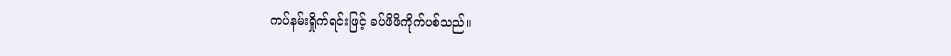ကပ်နမ်းရှိုက်ရင်းဖြင့် ခပ်ဖိဖိကိုက်ပစ်သည်။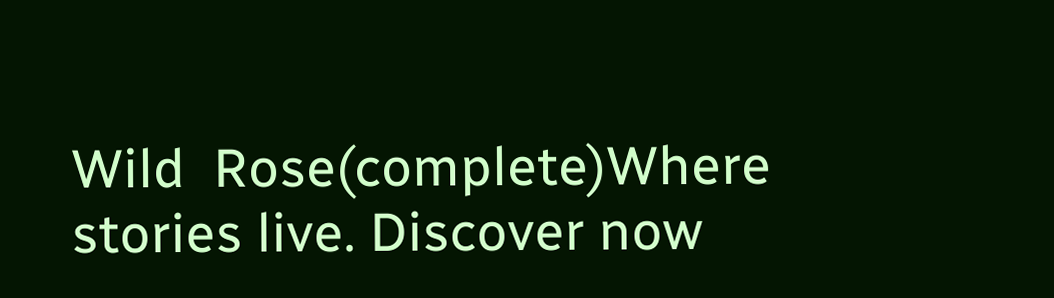Wild  Rose(complete)Where stories live. Discover now